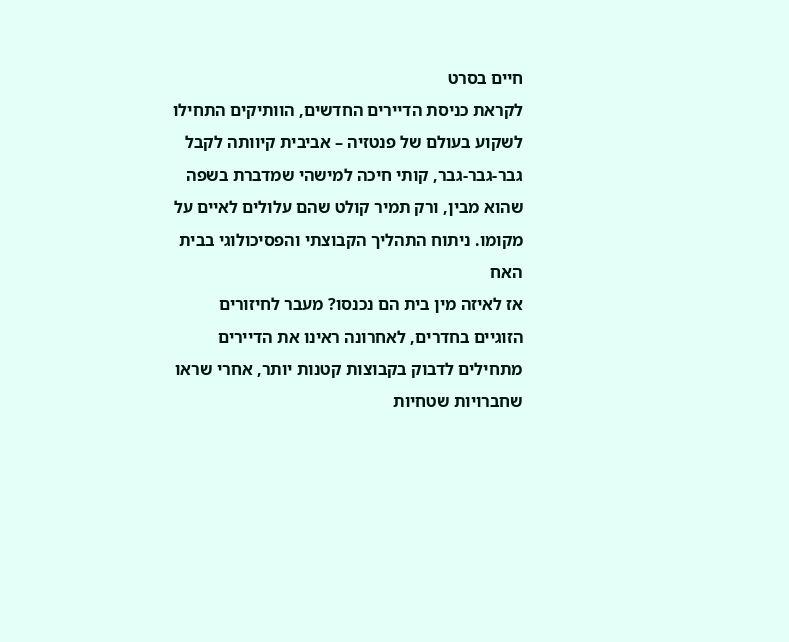חיים בסרט
לקראת כניסת הדיירים החדשים, הוותיקים התחילו לשקוע בעולם של פנטזיה – אביבית קיוותה לקבל גבר-גבר-גבר, קותי חיכה למישהי שמדברת בשפה שהוא מבין, ורק תמיר קולט שהם עלולים לאיים על מקומו. ניתוח התהליך הקבוצתי והפסיכולוגי בבית האח
אז לאיזה מין בית הם נכנסו? מעבר לחיזורים הזוגיים בחדרים, לאחרונה ראינו את הדיירים מתחילים לדבוק בקבוצות קטנות יותר, אחרי שראו שחברויות שטחיות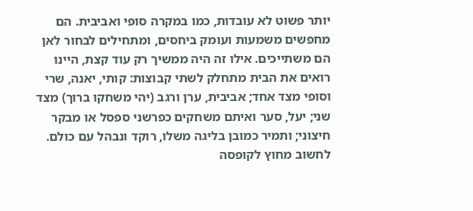יותר פשוט לא עובדות, כמו במקרה סופי ואביבית. הם מחפשים משמעות ועומק ביחסים, ומתחילים לבחור לאן הם משתייכים. אילו זה היה ממשיך רק עוד קצת, היינו רואים את הבית מתחלק לשתי קבוצות: קותי, יאנה, שרי וסופי מצד אחד; אביבית, ערן ורגב (יהי משחקו ברוך) מצד שני; יעל, סער ואיתם משחקים כפרשני ספסל או מבקר חיצוני; ותמיר כמובן בליגה משלו, רוקד ונבהל עם כולם.
לחשוב מחוץ לקופסה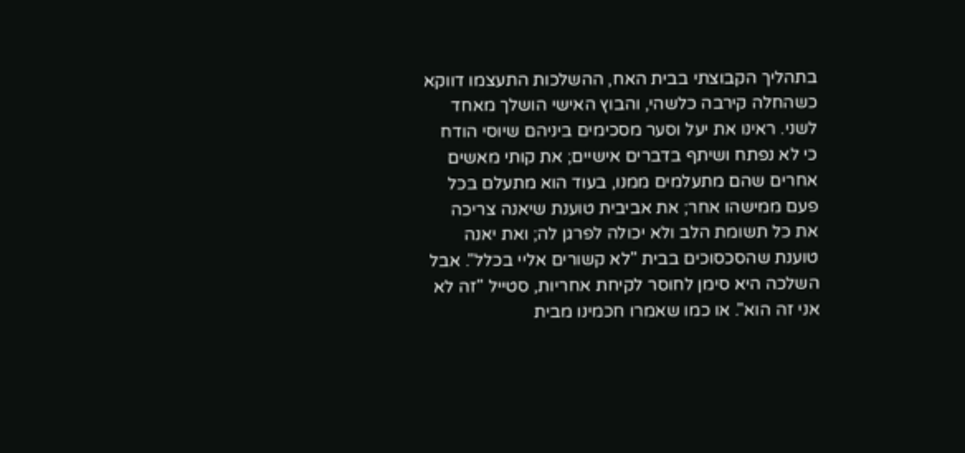בתהליך הקבוצתי בבית האח, ההשלכות התעצמו דווקא כשהחלה קירבה כלשהי, והבוץ האישי הושלך מאחד לשני. ראינו את יעל וסער מסכימים ביניהם שיוסי הודח כי לא נפתח ושיתף בדברים אישיים; את קותי מאשים אחרים שהם מתעלמים ממנו, בעוד הוא מתעלם בכל פעם ממישהו אחר; את אביבית טוענת שיאנה צריכה את כל תשומת הלב ולא יכולה לפרגן לה; ואת יאנה טוענת שהסכסוכים בבית "לא קשורים אליי בכלל". אבל השלכה היא סימן לחוסר לקיחת אחריות, סטייל "זה לא אני זה הוא". או כמו שאמרו חכמינו מבית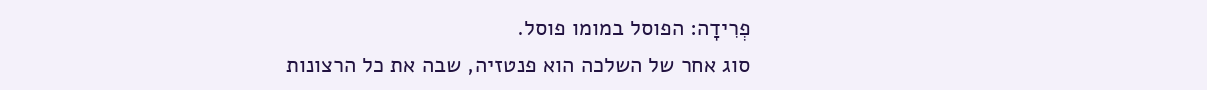פְרִידָה: הפוסל במומו פוסל.
סוג אחר של השלכה הוא פנטזיה, שבה את כל הרצונות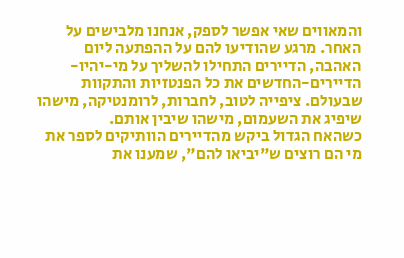והמאווים שאי אפשר לספק, אנחנו מלבישים על האחר. מרגע שהודיעו להם על ההפתעה ליום האהבה, הדיירים התחילו להשליך על מי-יהיו-הדיירים-החדשים את כל הפנטזיות והתקוות שבעולם. ציפייה לטוב, לחברות, לרומנטיקה, מישהו שיפיג את השעמום, מישהו שיבין אותם.
כשהאח הגדול ביקש מהדיירים הוותיקים לספר את מי הם רוצים ש"יביאו להם", שמענו את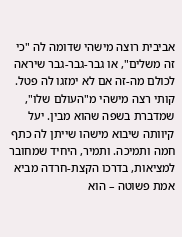אביבית רוצה מישהי שדומה לה "כי זה משלים", או גבר-גבר-גבר שיראה לכולם מה-זה אם לא ימזגו לה פטל. קותי רצה מישהי מ"העולם שלו", שמדברת בשפה שהוא מבין. יעל קיוותה שיבוא מישהו שייתן לה כתף חמה ותמיכה. ותמיר, היחיד שמחובר למציאות, בדרכו הקצת-חרדה מביא אמת פשוטה – הוא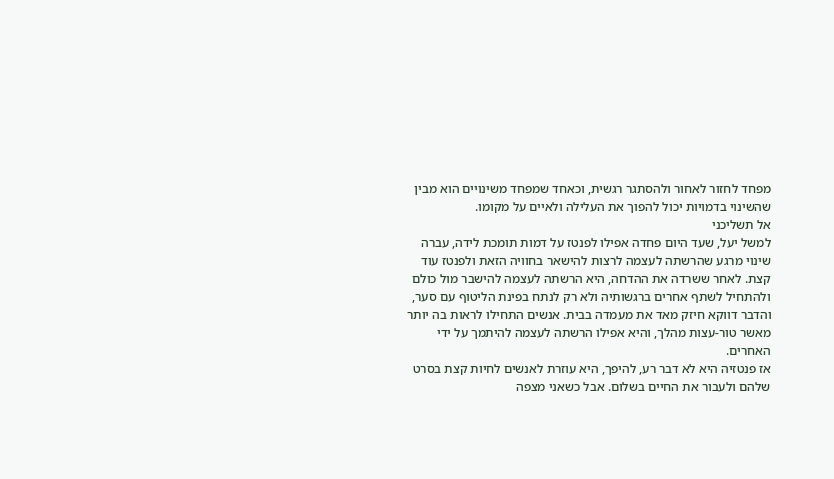מפחד לחזור לאחור ולהסתגר רגשית, וכאחד שמפחד משינויים הוא מבין שהשינוי בדמויות יכול להפוך את העלילה ולאיים על מקומו.
אל תשליכני
למשל יעל, שעד היום פחדה אפילו לפנטז על דמות תומכת לידה, עברה שינוי מרגע שהרשתה לעצמה לרצות להישאר בחוויה הזאת ולפנטז עוד קצת. לאחר ששרדה את ההדחה, היא הרשתה לעצמה להישבר מול כולם ולהתחיל לשתף אחרים ברגשותיה ולא רק לנתח בפינת הליטוף עם סער, והדבר דווקא חיזק מאד את מעמדה בבית. אנשים התחילו לראות בה יותר מאשר טור-עצות מהלך, והיא אפילו הרשתה לעצמה להיתמך על ידי האחרים.
אז פנטזיה היא לא דבר רע, להיפך, היא עוזרת לאנשים לחיות קצת בסרט שלהם ולעבור את החיים בשלום. אבל כשאני מצפה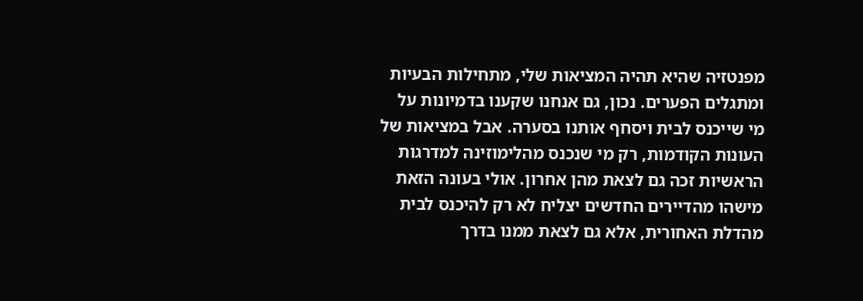מפנטזיה שהיא תהיה המציאות שלי, מתחילות הבעיות ומתגלים הפערים. נכון, גם אנחנו שקענו בדמיונות על מי שייכנס לבית ויסחף אותנו בסערה. אבל במציאות של העונות הקודמות, רק מי שנכנס מהלימוזינה למדרגות הראשיות זכה גם לצאת מהן אחרון. אולי בעונה הזאת מישהו מהדיירים החדשים יצליח לא רק להיכנס לבית מהדלת האחורית, אלא גם לצאת ממנו בדרך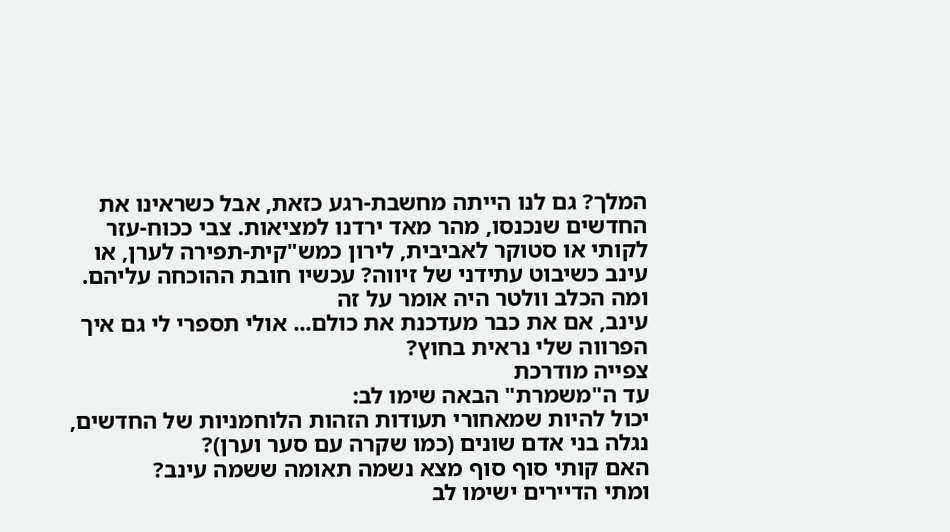המלך? גם לנו הייתה מחשבת-רגע כזאת, אבל כשראינו את החדשים שנכנסו, מהר מאד ירדנו למציאות. צבי ככוח-עזר לקותי או סטוקר לאביבית, לירון כמש"קית-תפירה לערן, או עינב כשיבוט עתידני של זיווה? עכשיו חובת ההוכחה עליהם.
ומה הכלב וולטר היה אומר על זה
עינב, אם את כבר מעדכנת את כולם... אולי תספרי לי גם איך הפרווה שלי נראית בחוץ?
צפייה מודרכת
עד ה"משמרת" הבאה שימו לב:
יכול להיות שמאחורי תעודות הזהות הלוחמניות של החדשים, נגלה בני אדם שונים (כמו שקרה עם סער וערן)?
האם קותי סוף סוף מצא נשמה תאומה ששמה עינב?
ומתי הדיירים ישימו לב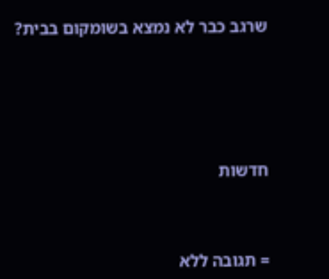שרגב כבר לא נמצא בשומקום בבית?







חדשות




= תגובה ללא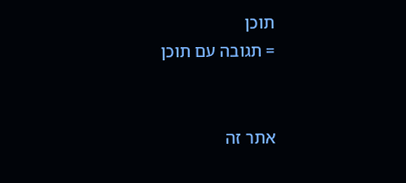תוכן
= תגובה עם תוכן


אתר זה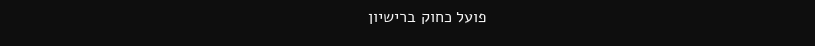פועל כחוק ברישיון